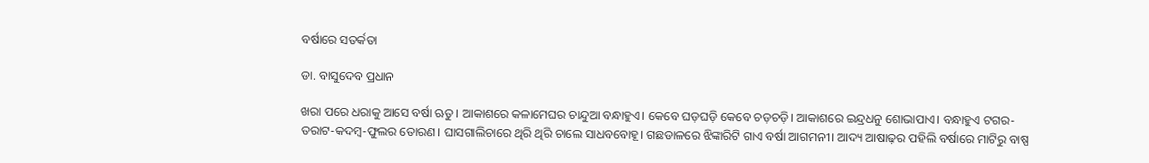ବର୍ଷାରେ ସତର୍କତା

ଡା. ବାସୁଦେବ ପ୍ରଧାନ

ଖରା ପରେ ଧରାକୁ ଆସେ ବର୍ଷା ଋତୁ। ଆକାଶରେ କଳାମେଘର ଚାନ୍ଦୁଆ ବନ୍ଧାହୁଏ। କେବେ ଘଡ଼ଘଡ଼ି କେବେ ଚଡ଼ଚଡ଼ି। ଆକାଶରେ ଇନ୍ଦ୍ରଧନୁ ଶୋଭାପାଏ। ବନ୍ଧାହୁଏ ଟଗର-ତରାଟ-କଦମ୍ବ-ଫୁଲର ତୋରଣ। ଘାସଗାଲିଚାରେ ଥିରି ଥିରି ଚାଲେ ସାଧବବୋହୂ। ଗଛଡାଳରେ ଝିଙ୍କାରିଟି ଗାଏ ବର୍ଷା ଆଗମନୀ। ଆଦ୍ୟ ଆଷାଢ଼ର ପହିଲି ବର୍ଷାରେ ମାଟିରୁ ବାଷ୍ପ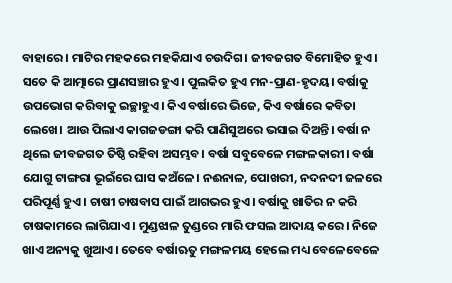ବାହାରେ। ମାଟିର ମହକରେ ମହକିଯାଏ ଚଉଦିଗ। ଜୀବଜଗତ ବିମୋହିତ ହୁଏ। ସତେ କି ଆତ୍ମାରେ ପ୍ରାଣସଞ୍ଚାର ହୁଏ। ପୁଲକିତ ହୁଏ ମନ-ପ୍ରାଣ-ହୃଦୟ। ବର୍ଷାକୁ ଉପଭୋଗ କରିବାକୁ ଇଚ୍ଛାହୁଏ। କିଏ ବର୍ଷାରେ ଭିଜେ, କିଏ ବର୍ଷାରେ କବିତା ଲେଖେ। ଆଉ ପିଲାଏ କାଗଜଡଙ୍ଗା କରି ପାଣିସୁଅରେ ଭସାଇ ଦିଅନ୍ତି। ବର୍ଷା ନ ଥିଲେ ଜୀବଜଗତ ତିଷ୍ଠି ରହିବା ଅସମ୍ଭବ। ବର୍ଷା ସବୁବେଳେ ମଙ୍ଗଳକାରୀ। ବର୍ଷା ଯୋଗୁ ଟାଙ୍ଗରା ଭୂଇଁରେ ଘାସ କଅଁଳେ। ନଈନାଳ, ପୋଖରୀ, ନଦନଦୀ ଜଳରେ ପରିପୂର୍ଣ୍ଣ ହୁଏ। ଚାଷୀ ଚାଷବାସ ପାଇଁ ଆଗଭର ହୁଏ। ବର୍ଷାକୁ ଖାତିର ନ କରି ଚାଷକାମରେ ଲାଗିଯାଏ। ମୁଣ୍ଡଝାଳ ତୁଣ୍ଡରେ ମାରି ଫସଲ ଆଦାୟ କରେ। ନିଜେ ଖାଏ ଅନ୍ୟକୁ ଖୁଆଏ। ତେବେ ବର୍ଷାଋତୁ ମଙ୍ଗଳମୟ ହେଲେ ମଧ୍ୟ ବେଳେବେଳେ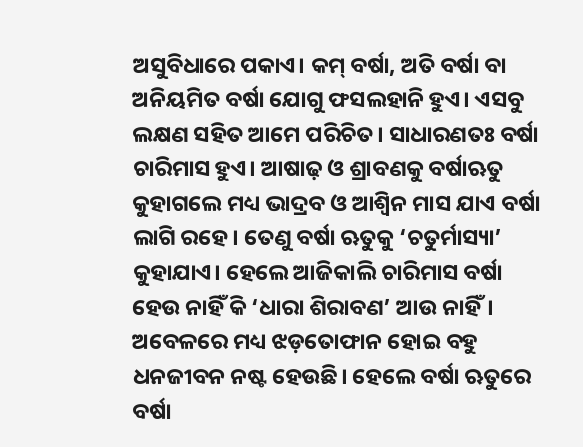ଅସୁବିଧାରେ ପକାଏ। କମ୍‌ ବର୍ଷା, ଅତି ବର୍ଷା ବା ଅନିୟମିତ ବର୍ଷା ଯୋଗୁ ଫସଲହାନି ହୁଏ। ଏସବୁ ଲକ୍ଷଣ ସହିତ ଆମେ ପରିଚିତ। ସାଧାରଣତଃ ବର୍ଷା ଚାରିମାସ ହୁଏ। ଆଷାଢ଼ ଓ ଶ୍ରାବଣକୁ ବର୍ଷାଋତୁ କୁହାଗଲେ ମଧ୍ୟ ଭାଦ୍ରବ ଓ ଆଶ୍ୱିନ ମାସ ଯାଏ ବର୍ଷା ଲାଗି ରହେ। ତେଣୁ ବର୍ଷା ଋତୁକୁ ‘ଚତୁର୍ମାସ୍ୟା’ କୁହାଯାଏ। ହେଲେ ଆଜିକାଲି ଚାରିମାସ ବର୍ଷା ହେଉ ନାହିଁ କି ‘ଧାରା ଶିରାବଣ’ ଆଉ ନାହିଁ। ଅବେଳରେ ମଧ୍ୟ ଝଡ଼ତୋଫାନ ହୋଇ ବହୁ ଧନଜୀବନ ନଷ୍ଟ ହେଉଛି। ହେଲେ ବର୍ଷା ଋତୁରେ ବର୍ଷା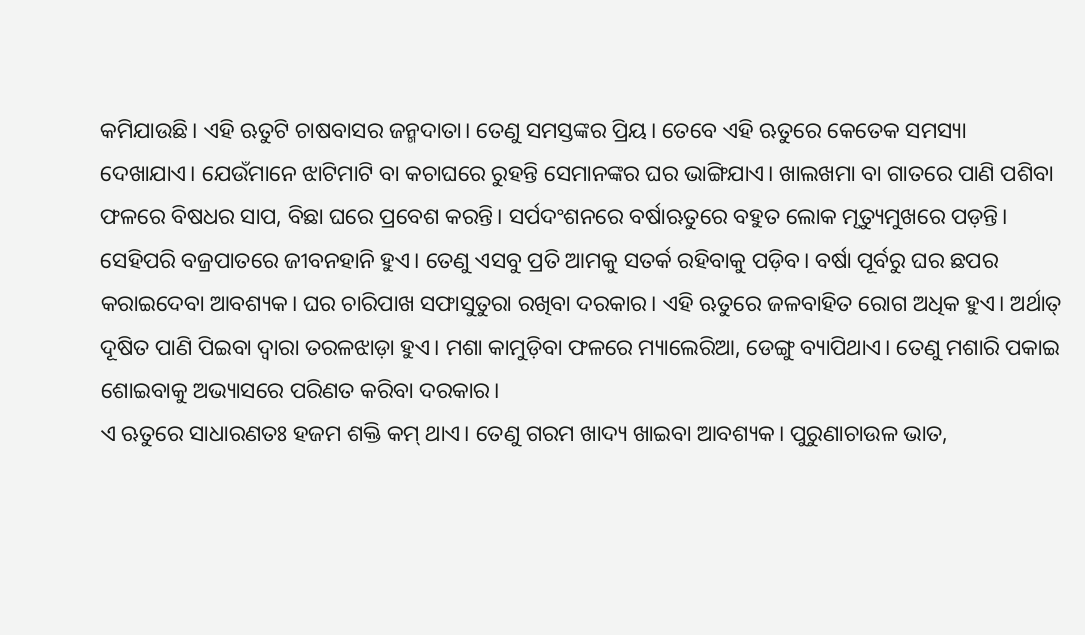କମିଯାଉଛି। ଏହି ଋତୁଟି ଚାଷବାସର ଜନ୍ମଦାତା। ତେଣୁ ସମସ୍ତଙ୍କର ପ୍ରିୟ। ତେବେ ଏହି ଋତୁରେ କେତେକ ସମସ୍ୟା ଦେଖାଯାଏ। ଯେଉଁମାନେ ଝାଟିମାଟି ବା କଚାଘରେ ରୁହନ୍ତି ସେମାନଙ୍କର ଘର ଭାଙ୍ଗିଯାଏ। ଖାଲଖମା ବା ଗାତରେ ପାଣି ପଶିବା ଫଳରେ ବିଷଧର ସାପ, ବିଛା ଘରେ ପ୍ରବେଶ କରନ୍ତି। ସର୍ପଦଂଶନରେ ବର୍ଷାଋତୁରେ ବହୁତ ଲୋକ ମୃତ୍ୟୁମୁଖରେ ପଡ଼ନ୍ତି। ସେହିପରି ବଜ୍ରପାତରେ ଜୀବନହାନି ହୁଏ। ତେଣୁ ଏସବୁ ପ୍ରତି ଆମକୁ ସତର୍କ ରହିବାକୁ ପଡ଼ିବ। ବର୍ଷା ପୂର୍ବରୁ ଘର ଛପର କରାଇଦେବା ଆବଶ୍ୟକ। ଘର ଚାରିପାଖ ସଫାସୁତୁରା ରଖିବା ଦରକାର। ଏହି ଋତୁରେ ଜଳବାହିତ ରୋଗ ଅଧିକ ହୁଏ। ଅର୍ଥାତ୍‌ ଦୂଷିତ ପାଣି ପିଇବା ଦ୍ୱାରା ତରଳଝାଡ଼ା ହୁଏ। ମଶା କାମୁଡ଼ିବା ଫଳରେ ମ୍ୟାଲେରିଆ, ଡେଙ୍ଗୁ ବ୍ୟାପିଥାଏ। ତେଣୁ ମଶାରି ପକାଇ ଶୋଇବାକୁ ଅଭ୍ୟାସରେ ପରିଣତ କରିବା ଦରକାର।
ଏ ଋତୁରେ ସାଧାରଣତଃ ହଜମ ଶକ୍ତି କମ୍‌ ଥାଏ। ତେଣୁ ଗରମ ଖାଦ୍ୟ ଖାଇବା ଆବଶ୍ୟକ। ପୁରୁଣାଚାଉଳ ଭାତ,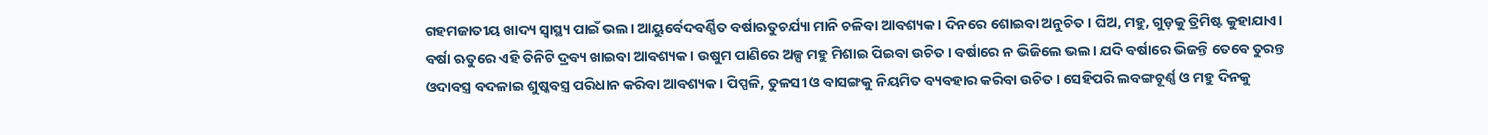ଗହମଜାତୀୟ ଖାଦ୍ୟ ସ୍ବାସ୍ଥ୍ୟ ପାଇଁ ଭଲ। ଆୟୁର୍ବେଦବର୍ଣ୍ଣିତ ବର୍ଷାଋତୁଚର୍ଯ୍ୟା ମାନି ଚଳିବା ଆବଶ୍ୟକ। ଦିନରେ ଶୋଇବା ଅନୁଚିତ। ଘିଅ, ମହୁ, ଗୁଡ଼କୁ ତ୍ରିମିଷ୍ଟ କୁହାଯାଏ। ବର୍ଷା ଋତୁରେ ଏହି ତିନିଟି ଦ୍ରବ୍ୟ ଖାଇବା ଆବଶ୍ୟକ। ଉଷୁମ ପାଣିରେ ଅଳ୍ପ ମହୁ ମିଶାଇ ପିଇବା ଉଚିତ। ବର୍ଷାରେ ନ ଭିଜିଲେ ଭଲ। ଯଦି ବର୍ଷାରେ ଭିଜନ୍ତି ତେବେ ତୁରନ୍ତ ଓଦାବସ୍ତ୍ର ବଦଳାଇ ଶୁଷ୍କବସ୍ତ୍ର ପରିଧାନ କରିବା ଆବଶ୍ୟକ। ପିପ୍ପଳି, ତୁଳସୀ ଓ ବାସଙ୍ଗକୁ ନିୟମିତ ବ୍ୟବହାର କରିବା ଉଚିତ। ସେହିପରି ଲବଙ୍ଗଚୂର୍ଣ୍ଣ ଓ ମହୁ ଦିନକୁ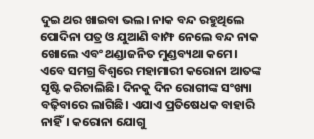ଦୁଇ ଥର ଖାଇବା ଭଲ। ନାକ ବନ୍ଦ ରହୁଥିଲେ ପୋଦିନା ପତ୍ର ଓ ଯୁଆଣି ବାମ୍ଫ ନେଲେ ବନ୍ଦ ନାକ ଖୋଲେ ଏବଂ ଥଣ୍ଡାଜନିତ ମୁଣ୍ଡବ୍ୟଥା କମେ।
ଏବେ ସମଗ୍ର ବିଶ୍ୱରେ ମହାମାରୀ କରୋନା ଆତଙ୍କ ସୃଷ୍ଟି କରିଚାଲିଛି। ଦିନକୁ ଦିନ ରୋଗୀଙ୍କ ସଂଖ୍ୟା ବଢ଼ିବାରେ ଲାଗିଛି। ଏଯାଏ ପ୍ରତିଷେଧକ ବାହାରି ନାହିଁ। କରୋନା ଯୋଗୁ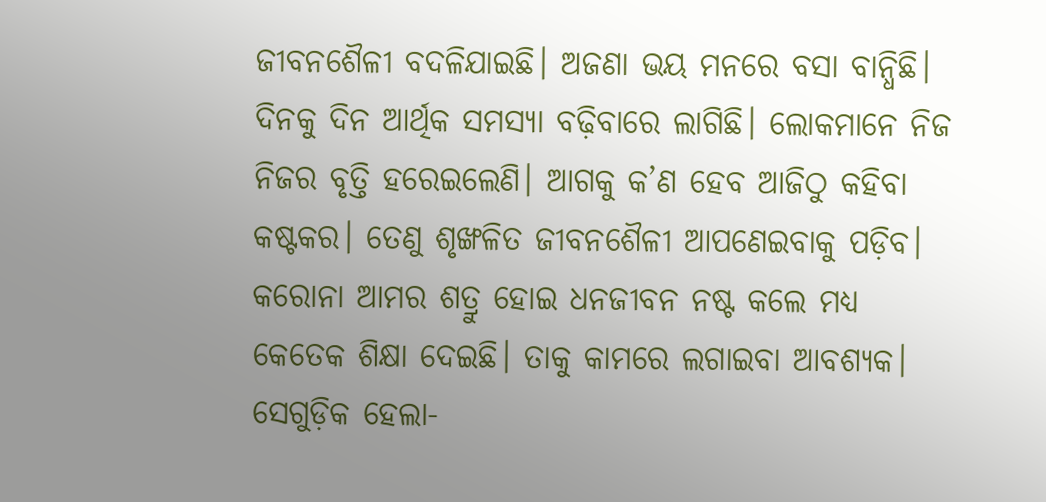ଜୀବନଶୈଳୀ ବଦଳିଯାଇଛି। ଅଜଣା ଭୟ ମନରେ ବସା ବାନ୍ଧିଛି। ଦିନକୁ ଦିନ ଆର୍ଥିକ ସମସ୍ୟା ବଢ଼ିବାରେ ଲାଗିଛି। ଲୋକମାନେ ନିଜ ନିଜର ବୃତ୍ତି ହରେଇଲେଣି। ଆଗକୁ କ’ଣ ହେବ ଆଜିଠୁ କହିବା କଷ୍ଟକର। ତେଣୁ ଶୃଙ୍ଖଳିତ ଜୀବନଶୈଳୀ ଆପଣେଇବାକୁ ପଡ଼ିବ। କରୋନା ଆମର ଶତ୍ରୁ ହୋଇ ଧନଜୀବନ ନଷ୍ଟ କଲେ ମଧ୍ୟ କେତେକ ଶିକ୍ଷା ଦେଇଛି। ତାକୁ କାମରେ ଲଗାଇବା ଆବଶ୍ୟକ। ସେଗୁଡ଼ିକ ହେଲା-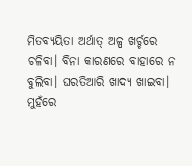ମିତବ୍ୟୟିତା ଅର୍ଥାତ୍‌ ଅଳ୍ପ ଖର୍ଚ୍ଚରେ ଚଳିବା। ବିନା କାରଣରେ ବାହାରେ ନ ବୁଲିବା। ଘରତିଆରି ଖାଦ୍ୟ ଖାଇବା। ମୁହଁରେ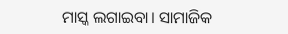ମାସ୍କ ଲଗାଇବା। ସାମାଜିକ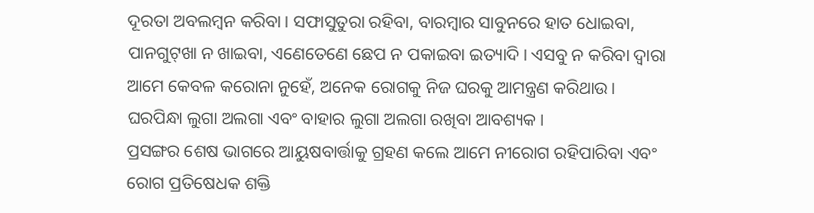ଦୂରତା ଅବଲମ୍ବନ କରିବା। ସଫାସୁତୁରା ରହିବା, ବାରମ୍ବାର ସାବୁନରେ ହାତ ଧୋଇବା, ପାନଗୁଟ୍‌ଖା ନ ଖାଇବା, ଏଣେତେଣେ ଛେପ ନ ପକାଇବା ଇତ୍ୟାଦି। ଏସବୁ ନ କରିବା ଦ୍ୱାରା ଆମେ କେବଳ କରୋନା ନୁହେଁ, ଅନେକ ରୋଗକୁ ନିଜ ଘରକୁ ଆମନ୍ତ୍ରଣ କରିଥାଉ। ଘରପିନ୍ଧା ଲୁଗା ଅଲଗା ଏବଂ ବାହାର ଲୁଗା ଅଲଗା ରଖିବା ଆବଶ୍ୟକ।
ପ୍ରସଙ୍ଗର ଶେଷ ଭାଗରେ ଆୟୁଷବାର୍ତ୍ତାକୁ ଗ୍ରହଣ କଲେ ଆମେ ନୀରୋଗ ରହିପାରିବା ଏବଂ ରୋଗ ପ୍ରତିଷେଧକ ଶକ୍ତି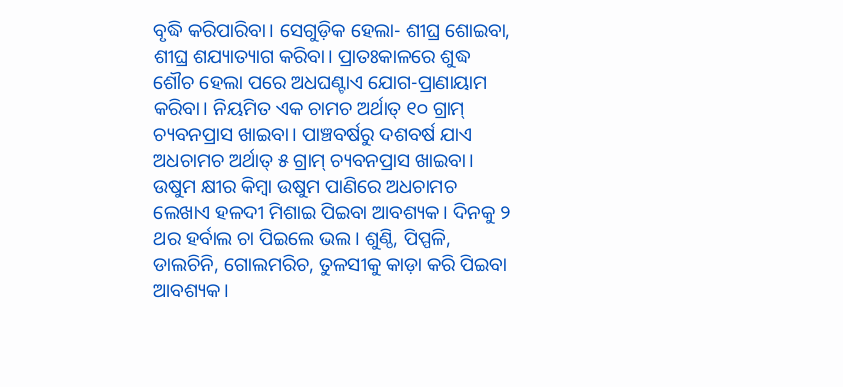ବୃଦ୍ଧି କରିପାରିବା। ସେଗୁଡ଼ିକ ହେଲା- ଶୀଘ୍ର ଶୋଇବା, ଶୀଘ୍ର ଶଯ୍ୟାତ୍ୟାଗ କରିବା। ପ୍ରାତଃକାଳରେ ଶୁଦ୍ଧ ଶୌଚ ହେଲା ପରେ ଅଧଘଣ୍ଟାଏ ଯୋଗ-ପ୍ରାଣାୟାମ କରିବା। ନିୟମିତ ଏକ ଚାମଚ ଅର୍ଥାତ୍‌ ୧୦ ଗ୍ରାମ୍‌ ଚ୍ୟବନପ୍ରାସ ଖାଇବା। ପାଞ୍ଚବର୍ଷରୁ ଦଶବର୍ଷ ଯାଏ ଅଧଚାମଚ ଅର୍ଥାତ୍‌ ୫ ଗ୍ରାମ୍‌ ଚ୍ୟବନପ୍ରାସ ଖାଇବା। ଉଷୁମ କ୍ଷୀର କିମ୍ବା ଉଷୁମ ପାଣିରେ ଅଧଚାମଚ ଲେଖାଏ ହଳଦୀ ମିଶାଇ ପିଇବା ଆବଶ୍ୟକ। ଦିନକୁ ୨ ଥର ହର୍ବାଲ ଚା ପିଇଲେ ଭଲ। ଶୁଣ୍ଠି, ପିପ୍ପଳି, ଡାଲଚିନି, ଗୋଲମରିଚ, ତୁଳସୀକୁ କାଡ଼ା କରି ପିଇବା ଆବଶ୍ୟକ।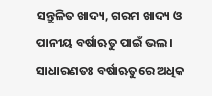ସନ୍ତୁଳିତ ଖାଦ୍ୟ, ଗରମ ଖାଦ୍ୟ ଓ ପାନୀୟ ବର୍ଷାଋତୁ ପାଇଁ ଭଲ।
ସାଧାରଣତଃ ବର୍ଷାଋତୁରେ ଅଧିକ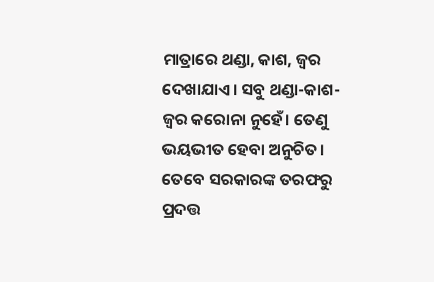ମାତ୍ରାରେ ଥଣ୍ଡା, କାଶ, ଜ୍ୱର ଦେଖାଯାଏ। ସବୁ ଥଣ୍ଡା-କାଶ-ଜ୍ୱର କରୋନା ନୁହେଁ। ତେଣୁ ଭୟଭୀତ ହେବା ଅନୁଚିତ। ତେବେ ସରକାରଙ୍କ ତରଫରୁ ପ୍ରଦତ୍ତ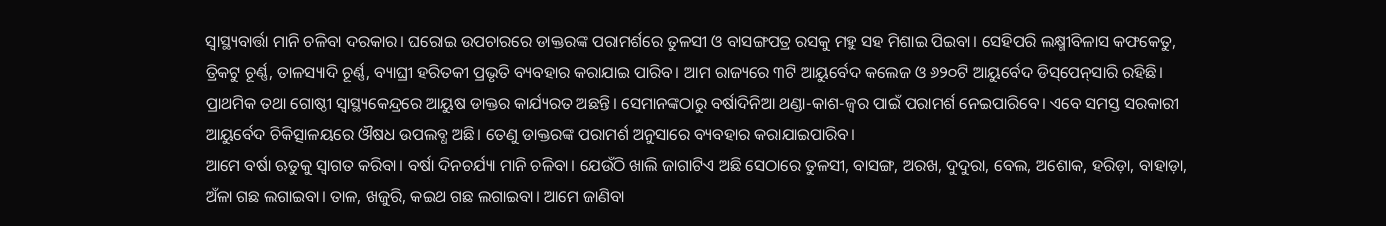ସ୍ବାସ୍ଥ୍ୟବାର୍ତ୍ତା ମାନି ଚଳିବା ଦରକାର। ଘରୋଇ ଉପଚାରରେ ଡାକ୍ତରଙ୍କ ପରାମର୍ଶରେ ତୁଳସୀ ଓ ବାସଙ୍ଗପତ୍ର ରସକୁ ମହୁ ସହ ମିଶାଇ ପିଇବା। ସେହିପରି ଲକ୍ଷ୍ମୀବିଳାସ କଫକେତୁ, ତ୍ରିକଟୁ ଚୂର୍ଣ୍ଣ, ତାଳସ୍ୟାଦି ଚୂର୍ଣ୍ଣ, ବ୍ୟାଘ୍ରୀ ହରିତକୀ ପ୍ରଭୃତି ବ୍ୟବହାର କରାଯାଇ ପାରିବ। ଆମ ରାଜ୍ୟରେ ୩ଟି ଆୟୁର୍ବେଦ କଲେଜ ଓ ୬୨୦ଟି ଆୟୁର୍ବେଦ ଡିସ୍‌ପେନ୍‌ସାରି ରହିଛି। ପ୍ରାଥମିକ ତଥା ଗୋଷ୍ଠୀ ସ୍ବାସ୍ଥ୍ୟକେନ୍ଦ୍ରରେ ଆୟୁଷ ଡାକ୍ତର କାର୍ଯ୍ୟରତ ଅଛନ୍ତି। ସେମାନଙ୍କଠାରୁ ବର୍ଷାଦିନିଆ ଥଣ୍ଡା-କାଶ-ଜ୍ୱର ପାଇଁ ପରାମର୍ଶ ନେଇପାରିବେ। ଏବେ ସମସ୍ତ ସରକାରୀ ଆୟୁର୍ବେଦ ଚିକିତ୍ସାଳୟରେ ଔଷଧ ଉପଲବ୍ଧ ଅଛି। ତେଣୁ ଡାକ୍ତରଙ୍କ ପରାମର୍ଶ ଅନୁସାରେ ବ୍ୟବହାର କରାଯାଇପାରିବ।
ଆମେ ବର୍ଷା ଋତୁକୁ ସ୍ବାଗତ କରିବା। ବର୍ଷା ଦିନଚର୍ଯ୍ୟା ମାନି ଚଳିବା। ଯେଉଁଠି ଖାଲି ଜାଗାଟିଏ ଅଛି ସେଠାରେ ତୁଳସୀ, ବାସଙ୍ଗ, ଅରଖ, ଦୁଦୁରା, ବେଲ, ଅଶୋକ, ହରିଡ଼ା, ବାହାଡ଼ା, ଅଁଳା ଗଛ ଲଗାଇବା। ତାଳ, ଖଜୁରି, କଇଥ ଗଛ ଲଗାଇବା। ଆମେ ଜାଣିବା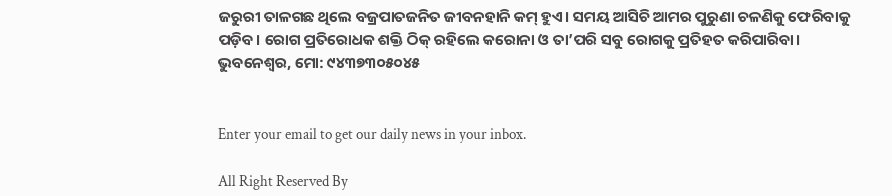ଜରୁରୀ ତାଳଗଛ ଥିଲେ ବଜ୍ରପାତଜନିତ ଜୀବନହାନି କମ୍‌ ହୁଏ। ସମୟ ଆସିଚି ଆମର ପୁରୁଣା ଚଳଣିକୁ ଫେରିବାକୁ ପଡ଼ିବ। ରୋଗ ପ୍ରତିରୋଧକ ଶକ୍ତି ଠିକ୍‌ ରହିଲେ କରୋନା ଓ ତା’ପରି ସବୁ ରୋଗକୁ ପ୍ରତିହତ କରିପାରିବା।
ଭୁବନେଶ୍ୱର, ମୋ: ୯୪୩୭୩୦୫୦୪୫


Enter your email to get our daily news in your inbox.

All Right Reserved By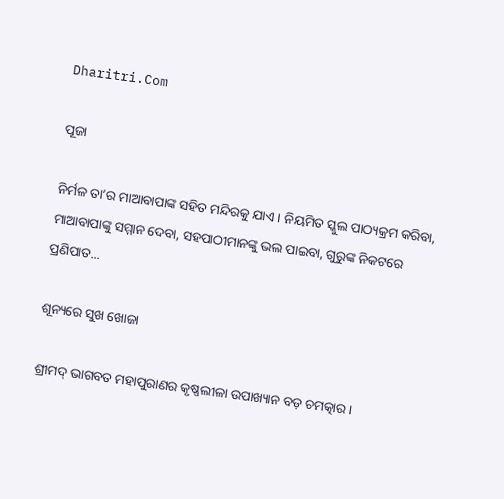Dharitri.Com

ପୂଜା

ନିର୍ମଳ ତା’ର ମାଆବାପାଙ୍କ ସହିତ ମନ୍ଦିରକୁ ଯାଏ। ନିୟମିତ ସ୍କୁଲ ପାଠ୍ୟକ୍ରମ କରିବା, ମାଆବାପାଙ୍କୁ ସମ୍ମାନ ଦେବା, ସହପାଠୀମାନଙ୍କୁ ଭଲ ପାଇବା, ଗୁରୁଙ୍କ ନିକଟରେ ପ୍ରଣିପାତ...

ଶୂନ୍ୟରେ ସୁଖ ଖୋଜା

ଶ୍ରୀମଦ୍‌ ଭାଗବତ ମହାପୁରାଣର କୃଷ୍ଣଲୀଳା ଉପାଖ୍ୟାନ ବଡ଼ ଚମତ୍କାର।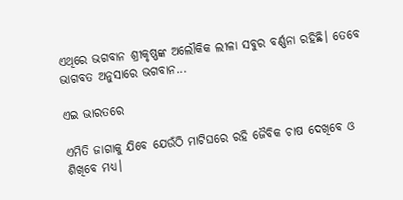ଏଥିରେ ଭଗବାନ ଶ୍ରୀକୃଷ୍ଣଙ୍କ ଅଲୌକିକ ଲୀଳା ସବୁର ବର୍ଣ୍ଣନା ରହିଛି। ତେବେ ଭାଗବତ ଅନୁସାରେ ଭଗବାନ...

ଏଇ ଭାରତରେ

ଏମିତି ଜାଗାକୁ ଯିବେ ଯେଉଁଠି ମାଟିଘରେ ରହି ଜୈବିକ ଚାଷ ଦେଖିବେ ଓ ଶିଖିବେ ମଧ୍ୟ।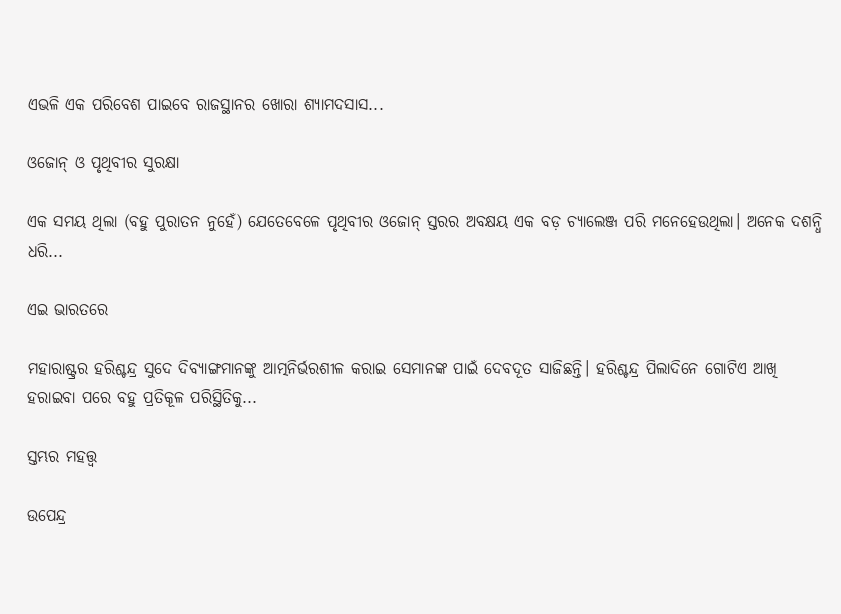ଏଭଳି ଏକ ପରିବେଶ ପାଇବେ ରାଜସ୍ଥାନର ଖୋରା ଶ୍ୟାମଦସାସ...

ଓଜୋନ୍‌ ଓ ପୃଥିବୀର ସୁରକ୍ଷା

ଏକ ସମୟ ଥିଲା (ବହୁ ପୁରାତନ ନୁହେଁ) ଯେତେବେଳେ ପୃଥିବୀର ଓଜୋନ୍‌ ସ୍ତରର ଅବକ୍ଷୟ ଏକ ବଡ଼ ଚ୍ୟାଲେଞ୍ଜ ପରି ମନେହେଉଥିଲା। ଅନେକ ଦଶନ୍ଧି ଧରି...

ଏଇ ଭାରତରେ

ମହାରାଷ୍ଟ୍ରର ହରିଶ୍ଚନ୍ଦ୍ର ସୁଦେ ଦିବ୍ୟାଙ୍ଗମାନଙ୍କୁ ଆତ୍ମନିର୍ଭରଶୀଳ କରାଇ ସେମାନଙ୍କ ପାଇଁ ଦେବଦୂତ ସାଜିଛନ୍ତି। ହରିଶ୍ଚନ୍ଦ୍ର ପିଲାଦିନେ ଗୋଟିଏ ଆଖି ହରାଇବା ପରେ ବହୁ ପ୍ରତିକୂଳ ପରିସ୍ଥିତିକୁ...

ସ୍ତମ୍ଭର ମହତ୍ତ୍ୱ

ଉପେନ୍ଦ୍ର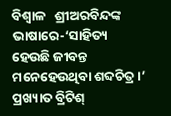ବିଶ୍ୱାଳ   ଶ୍ରୀଅରବିନ୍ଦଙ୍କ ଭାଷାରେ-‘ସାହିତ୍ୟ ହେଉଛି ଜୀବନ୍ତ ମନେହେଉଥିବା ଶବ୍ଦଚିତ୍ର।’ ପ୍ରଖ୍ୟାତ ବ୍ରିଟିଶ୍‌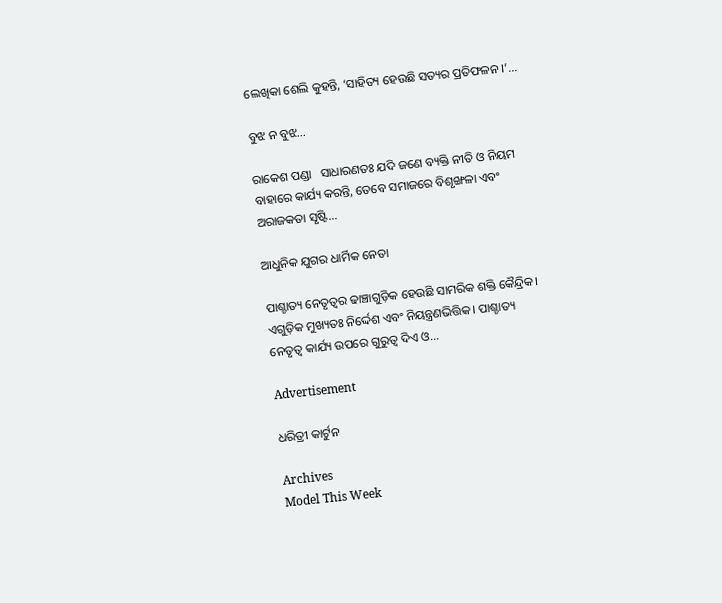ଲେଖିକା ଶେଲି କୁହନ୍ତି, ‘ସାହିତ୍ୟ ହେଉଛି ସତ୍ୟର ପ୍ରତିଫଳନ ।’...

ବୁଝ ନ ବୁଝ…

ରାକେଶ ପଣ୍ଡା   ସାଧାରଣତଃ ଯଦି ଜଣେ ବ୍ୟକ୍ତି ନୀତି ଓ ନିୟମ ବାହାରେ କାର୍ଯ୍ୟ କରନ୍ତି, ତେବେ ସମାଜରେ ବିଶୃଙ୍ଖଳା ଏବଂ ଅରାଜକତା ସୃଷ୍ଟି...

ଆଧୁନିକ ଯୁଗର ଧାର୍ମିକ ନେତା

ପାଶ୍ଚାତ୍ୟ ନେତୃତ୍ୱର ଢାଞ୍ଚାଗୁଡ଼ିକ ହେଉଛି ସାମରିକ ଶକ୍ତି କୈନ୍ଦ୍ରିକ। ଏଗୁଡ଼ିକ ମୁଖ୍ୟତଃ ନିର୍ଦ୍ଦେଶ ଏବଂ ନିୟନ୍ତ୍ରଣଭିତ୍ତିକ। ପାଶ୍ଚାତ୍ୟ ନେତୃତ୍ୱ କାର୍ଯ୍ୟ ଉପରେ ଗୁରୁତ୍ୱ ଦିଏ ଓ...

Advertisement

ଧରିତ୍ରୀ କାର୍ଟୁନ

Archives
Model This Week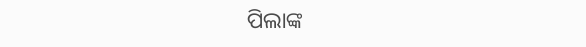ପିଲାଙ୍କ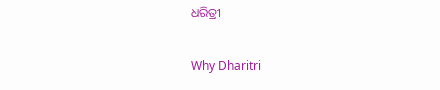ଧରିତ୍ରୀ

Why Dharitri